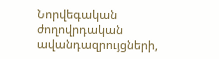Նորվեգական ժողովրդական ավանդազրույցների,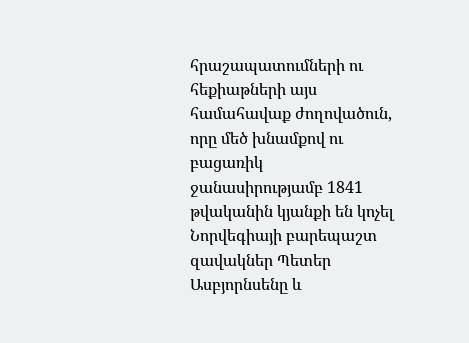հրաշապատումների ու հեքիաթների այս համահավաք ժողովածուն, որը մեծ խնամքով ու բացառիկ ջանասիրությամբ 1841 թվականին կյանքի են կոչել Նորվեգիայի բարեպաշտ զավակներ Պետեր Ասբյորնսենը և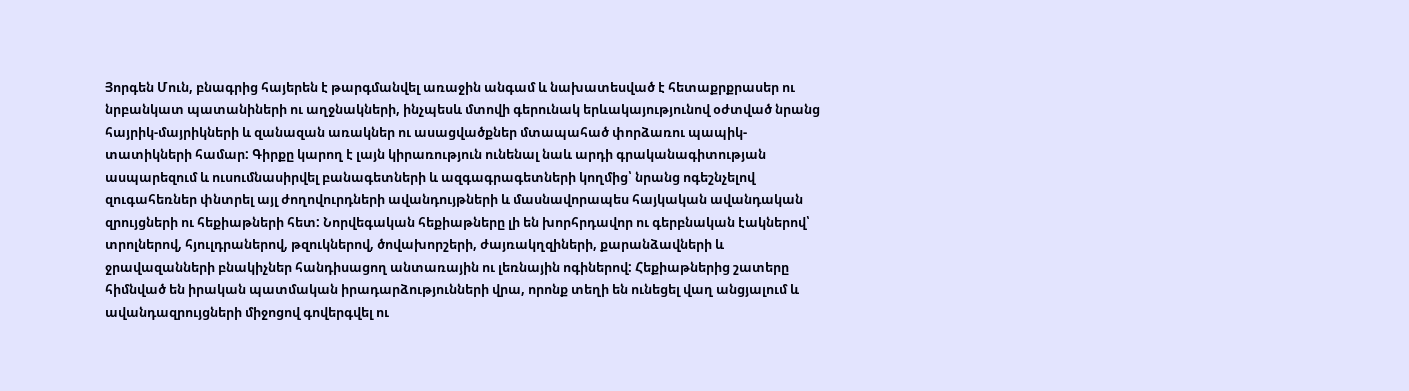Յորգեն Մուն, բնագրից հայերեն է թարգմանվել առաջին անգամ և նախատեսված է հետաքրքրասեր ու նրբանկատ պատանիների ու աղջնակների, ինչպեսև մտովի գերունակ երևակայությունով օժտված նրանց հայրիկ-մայրիկների և զանազան առակներ ու ասացվածքներ մտապահած փորձառու պապիկ-տատիկների համար: Գիրքը կարող է լայն կիրառություն ունենալ նաև արդի գրականագիտության ասպարեզում և ուսումնասիրվել բանագետների և ազգագրագետների կողմից՝ նրանց ոգեշնչելով զուգահեռներ փնտրել այլ ժողովուրդների ավանդույթների և մասնավորապես հայկական ավանդական զրույցների ու հեքիաթների հետ: Նորվեգական հեքիաթները լի են խորհրդավոր ու գերբնական էակներով՝ տրոլներով, հյուլդրաներով, թզուկներով, ծովախորշերի, ժայռակղզիների, քարանձավների և ջրավազանների բնակիչներ հանդիսացող անտառային ու լեռնային ոգիներով: Հեքիաթներից շատերը հիմնված են իրական պատմական իրադարձությունների վրա, որոնք տեղի են ունեցել վաղ անցյալում և ավանդազրույցների միջոցով գովերգվել ու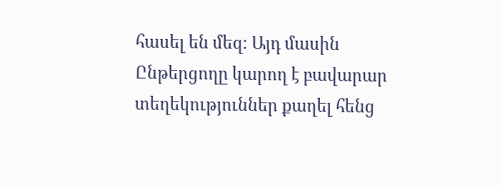հասել են մեզ: Այդ մասին Ընթերցողը կարող է բավարար տեղեկություններ քաղել հենց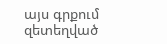այս գրքում զետեղված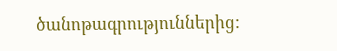ծանոթագրություններից: